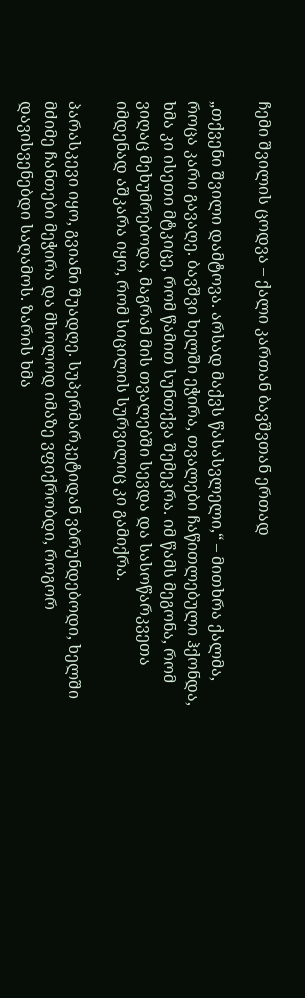ჩემი შვილის ცოდვა – ქალი კართან ბავშვთან ერთად

„თქვენი შვილი დამტოვა. არსად მაქვს წასასვლელი,“ – მითხრა ქალმა, როცა კარი გავაღე. ბავშვი ხელში ეჭირა, თვალები ჩაწითლებული ჰქონდა, ხმა კი ისეთი მტკიცე, რომ წამით სუნთქვა შემეკრა. იმ წამს მეგონა, რომ ვიღაც მეხუმრებოდა, მაგრამ მის თვალებში სევდა და სასოწარკვეთა იმდენად აშკარა იყო, რომ სიცილის სურვილიც კი გამიქრა.

პარასკევი იყო, გვიანი შუადღე. სუპერმარკეტიდან ვბრუნდებოდი, ხელში მძიმე ჩანთები მეჭირა და მხოლოდ იმაზე ვფიქრობდი, როგორ დავისვენებდი საღამოს. ზარის ხმა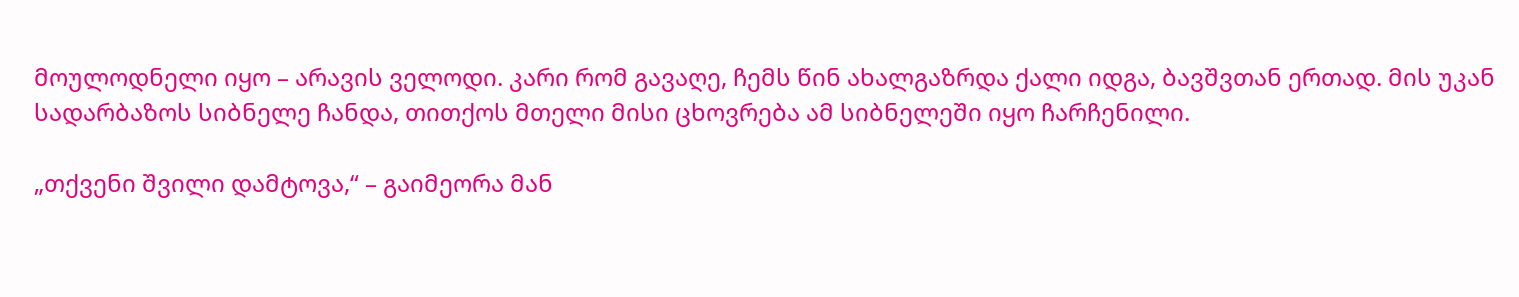მოულოდნელი იყო – არავის ველოდი. კარი რომ გავაღე, ჩემს წინ ახალგაზრდა ქალი იდგა, ბავშვთან ერთად. მის უკან სადარბაზოს სიბნელე ჩანდა, თითქოს მთელი მისი ცხოვრება ამ სიბნელეში იყო ჩარჩენილი.

„თქვენი შვილი დამტოვა,“ – გაიმეორა მან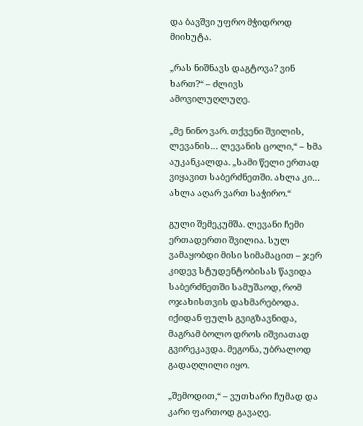და ბავშვი უფრო მჭიდროდ მიიხუტა.

„რას ნიშნავს დაგტოვა? ვინ ხართ?“ – ძლივს ამოვილუღლუღე.

„მე ნინო ვარ. თქვენი შვილის, ლევანის… ლევანის ცოლი,“ – ხმა აუკანკალდა. „სამი წელი ერთად ვიყავით საბერძნეთში. ახლა კი… ახლა აღარ ვართ საჭირო.“

გული შემეკუმშა. ლევანი ჩემი ერთადერთი შვილია. სულ ვამაყობდი მისი სიმამაცით – ჯერ კიდევ სტუდენტობისას წავიდა საბერძნეთში სამუშაოდ, რომ ოჯახისთვის დახმარებოდა. იქიდან ფულს გვიგზავნიდა, მაგრამ ბოლო დროს იშვიათად გვირეკავდა. მეგონა, უბრალოდ გადაღლილი იყო.

„შემოდით,“ – ვუთხარი ჩუმად და კარი ფართოდ გავაღე.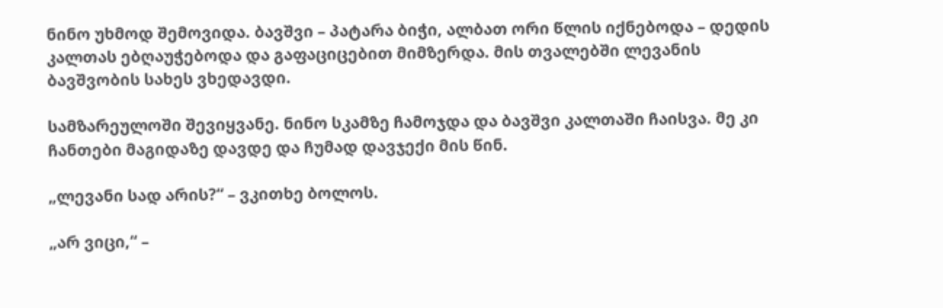ნინო უხმოდ შემოვიდა. ბავშვი – პატარა ბიჭი, ალბათ ორი წლის იქნებოდა – დედის კალთას ებღაუჭებოდა და გაფაციცებით მიმზერდა. მის თვალებში ლევანის ბავშვობის სახეს ვხედავდი.

სამზარეულოში შევიყვანე. ნინო სკამზე ჩამოჯდა და ბავშვი კალთაში ჩაისვა. მე კი ჩანთები მაგიდაზე დავდე და ჩუმად დავჯექი მის წინ.

„ლევანი სად არის?“ – ვკითხე ბოლოს.

„არ ვიცი,“ –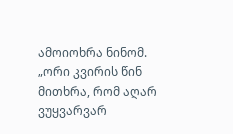ამოიოხრა ნინომ. „ორი კვირის წინ მითხრა, რომ აღარ ვუყვარვარ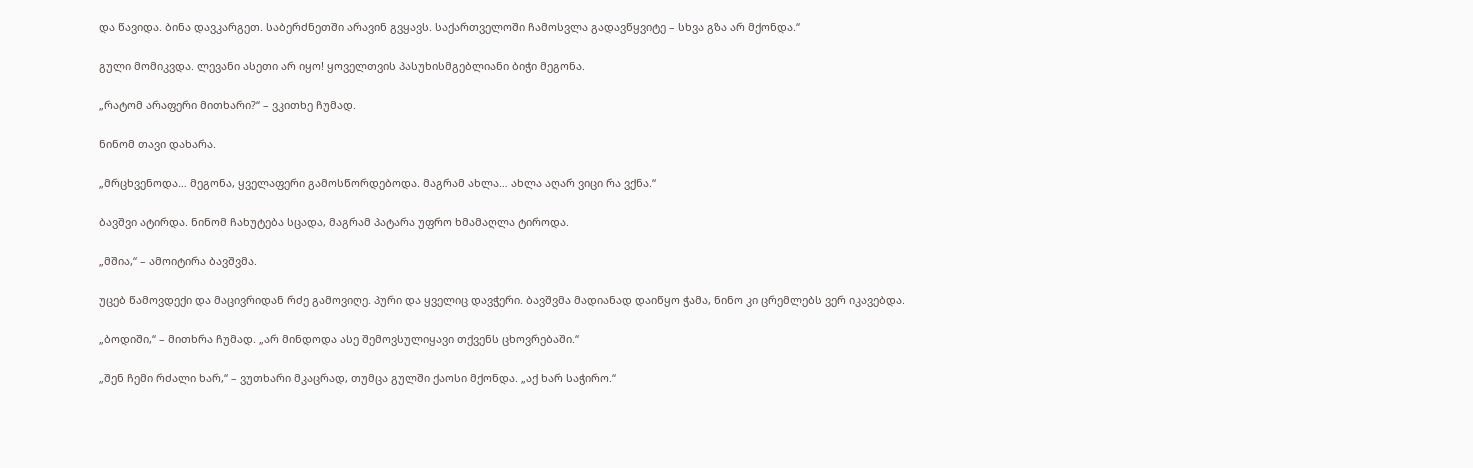და წავიდა. ბინა დავკარგეთ. საბერძნეთში არავინ გვყავს. საქართველოში ჩამოსვლა გადავწყვიტე – სხვა გზა არ მქონდა.“

გული მომიკვდა. ლევანი ასეთი არ იყო! ყოველთვის პასუხისმგებლიანი ბიჭი მეგონა.

„რატომ არაფერი მითხარი?“ – ვკითხე ჩუმად.

ნინომ თავი დახარა.

„მრცხვენოდა… მეგონა, ყველაფერი გამოსწორდებოდა. მაგრამ ახლა… ახლა აღარ ვიცი რა ვქნა.“

ბავშვი ატირდა. ნინომ ჩახუტება სცადა, მაგრამ პატარა უფრო ხმამაღლა ტიროდა.

„მშია,“ – ამოიტირა ბავშვმა.

უცებ წამოვდექი და მაცივრიდან რძე გამოვიღე. პური და ყველიც დავჭერი. ბავშვმა მადიანად დაიწყო ჭამა, ნინო კი ცრემლებს ვერ იკავებდა.

„ბოდიში,“ – მითხრა ჩუმად. „არ მინდოდა ასე შემოვსულიყავი თქვენს ცხოვრებაში.“

„შენ ჩემი რძალი ხარ,“ – ვუთხარი მკაცრად, თუმცა გულში ქაოსი მქონდა. „აქ ხარ საჭირო.“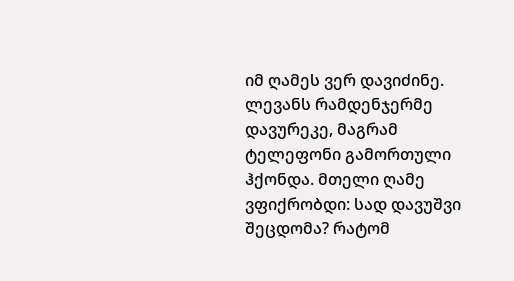იმ ღამეს ვერ დავიძინე. ლევანს რამდენჯერმე დავურეკე, მაგრამ ტელეფონი გამორთული ჰქონდა. მთელი ღამე ვფიქრობდი: სად დავუშვი შეცდომა? რატომ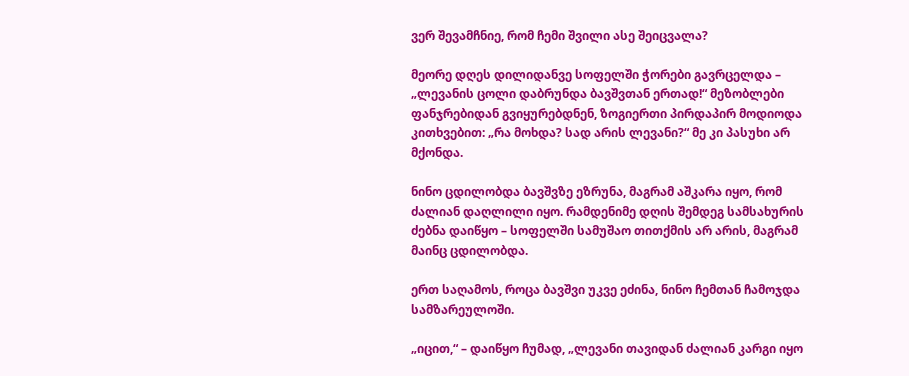ვერ შევამჩნიე, რომ ჩემი შვილი ასე შეიცვალა?

მეორე დღეს დილიდანვე სოფელში ჭორები გავრცელდა – „ლევანის ცოლი დაბრუნდა ბავშვთან ერთად!“ მეზობლები ფანჯრებიდან გვიყურებდნენ, ზოგიერთი პირდაპირ მოდიოდა კითხვებით: „რა მოხდა? სად არის ლევანი?“ მე კი პასუხი არ მქონდა.

ნინო ცდილობდა ბავშვზე ეზრუნა, მაგრამ აშკარა იყო, რომ ძალიან დაღლილი იყო. რამდენიმე დღის შემდეგ სამსახურის ძებნა დაიწყო – სოფელში სამუშაო თითქმის არ არის, მაგრამ მაინც ცდილობდა.

ერთ საღამოს, როცა ბავშვი უკვე ეძინა, ნინო ჩემთან ჩამოჯდა სამზარეულოში.

„იცით,“ – დაიწყო ჩუმად, „ლევანი თავიდან ძალიან კარგი იყო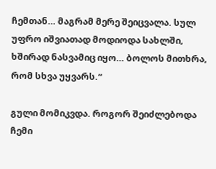ჩემთან… მაგრამ მერე შეიცვალა. სულ უფრო იშვიათად მოდიოდა სახლში, ხშირად ნასვამიც იყო… ბოლოს მითხრა, რომ სხვა უყვარს.“

გული მომიკვდა. როგორ შეიძლებოდა ჩემი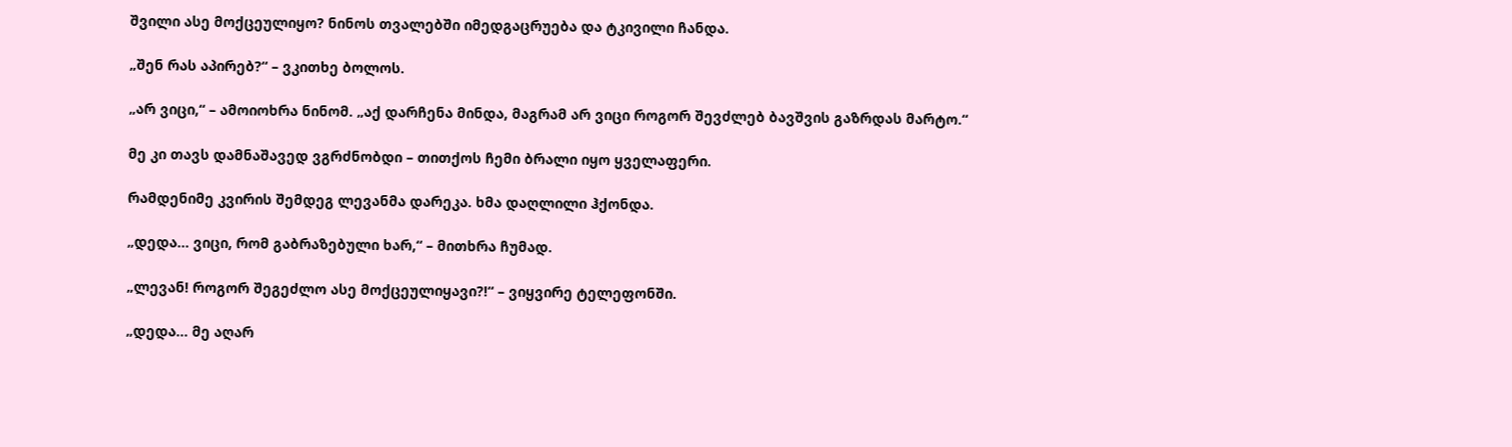შვილი ასე მოქცეულიყო? ნინოს თვალებში იმედგაცრუება და ტკივილი ჩანდა.

„შენ რას აპირებ?“ – ვკითხე ბოლოს.

„არ ვიცი,“ – ამოიოხრა ნინომ. „აქ დარჩენა მინდა, მაგრამ არ ვიცი როგორ შევძლებ ბავშვის გაზრდას მარტო.“

მე კი თავს დამნაშავედ ვგრძნობდი – თითქოს ჩემი ბრალი იყო ყველაფერი.

რამდენიმე კვირის შემდეგ ლევანმა დარეკა. ხმა დაღლილი ჰქონდა.

„დედა… ვიცი, რომ გაბრაზებული ხარ,“ – მითხრა ჩუმად.

„ლევან! როგორ შეგეძლო ასე მოქცეულიყავი?!“ – ვიყვირე ტელეფონში.

„დედა… მე აღარ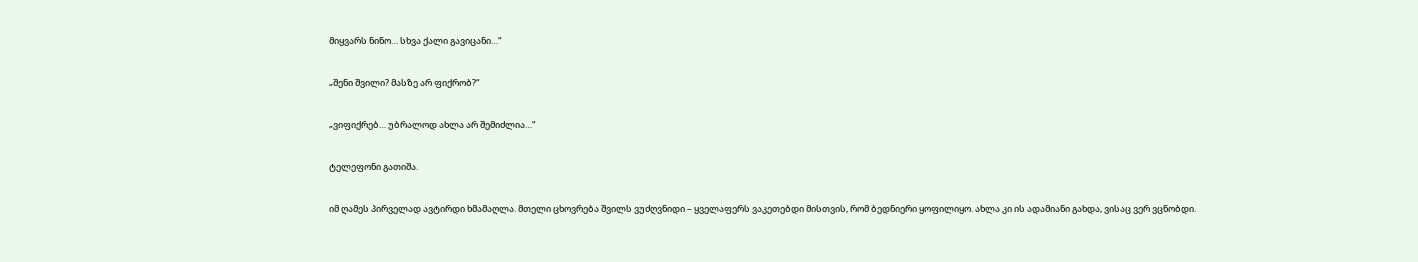მიყვარს ნინო… სხვა ქალი გავიცანი…“

„შენი შვილი? მასზე არ ფიქრობ?“

„ვიფიქრებ… უბრალოდ ახლა არ შემიძლია…“

ტელეფონი გათიშა.

იმ ღამეს პირველად ავტირდი ხმამაღლა. მთელი ცხოვრება შვილს ვუძღვნიდი – ყველაფერს ვაკეთებდი მისთვის, რომ ბედნიერი ყოფილიყო. ახლა კი ის ადამიანი გახდა, ვისაც ვერ ვცნობდი.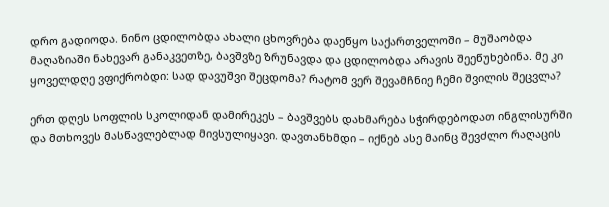დრო გადიოდა. ნინო ცდილობდა ახალი ცხოვრება დაეწყო საქართველოში – მუშაობდა მაღაზიაში ნახევარ განაკვეთზე, ბავშვზე ზრუნავდა და ცდილობდა არავის შეეწუხებინა. მე კი ყოველდღე ვფიქრობდი: სად დავუშვი შეცდომა? რატომ ვერ შევამჩნიე ჩემი შვილის შეცვლა?

ერთ დღეს სოფლის სკოლიდან დამირეკეს – ბავშვებს დახმარება სჭირდებოდათ ინგლისურში და მთხოვეს მასწავლებლად მივსულიყავი. დავთანხმდი – იქნებ ასე მაინც შევძლო რაღაცის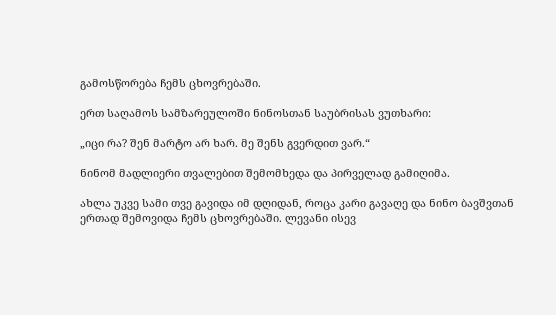გამოსწორება ჩემს ცხოვრებაში.

ერთ საღამოს სამზარეულოში ნინოსთან საუბრისას ვუთხარი:

„იცი რა? შენ მარტო არ ხარ. მე შენს გვერდით ვარ.“

ნინომ მადლიერი თვალებით შემომხედა და პირველად გამიღიმა.

ახლა უკვე სამი თვე გავიდა იმ დღიდან, როცა კარი გავაღე და ნინო ბავშვთან ერთად შემოვიდა ჩემს ცხოვრებაში. ლევანი ისევ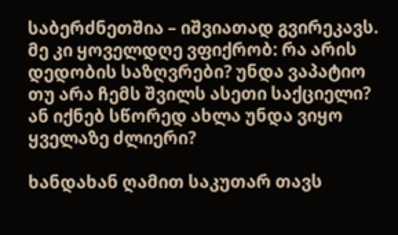საბერძნეთშია – იშვიათად გვირეკავს. მე კი ყოველდღე ვფიქრობ: რა არის დედობის საზღვრები? უნდა ვაპატიო თუ არა ჩემს შვილს ასეთი საქციელი? ან იქნებ სწორედ ახლა უნდა ვიყო ყველაზე ძლიერი?

ხანდახან ღამით საკუთარ თავს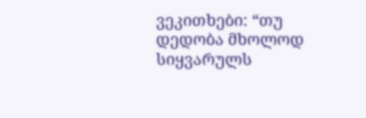ვეკითხები: “თუ დედობა მხოლოდ სიყვარულს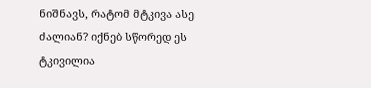ნიშნავს, რატომ მტკივა ასე ძალიან? იქნებ სწორედ ეს ტკივილია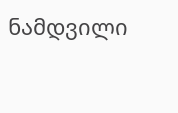ნამდვილი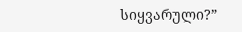სიყვარული?”